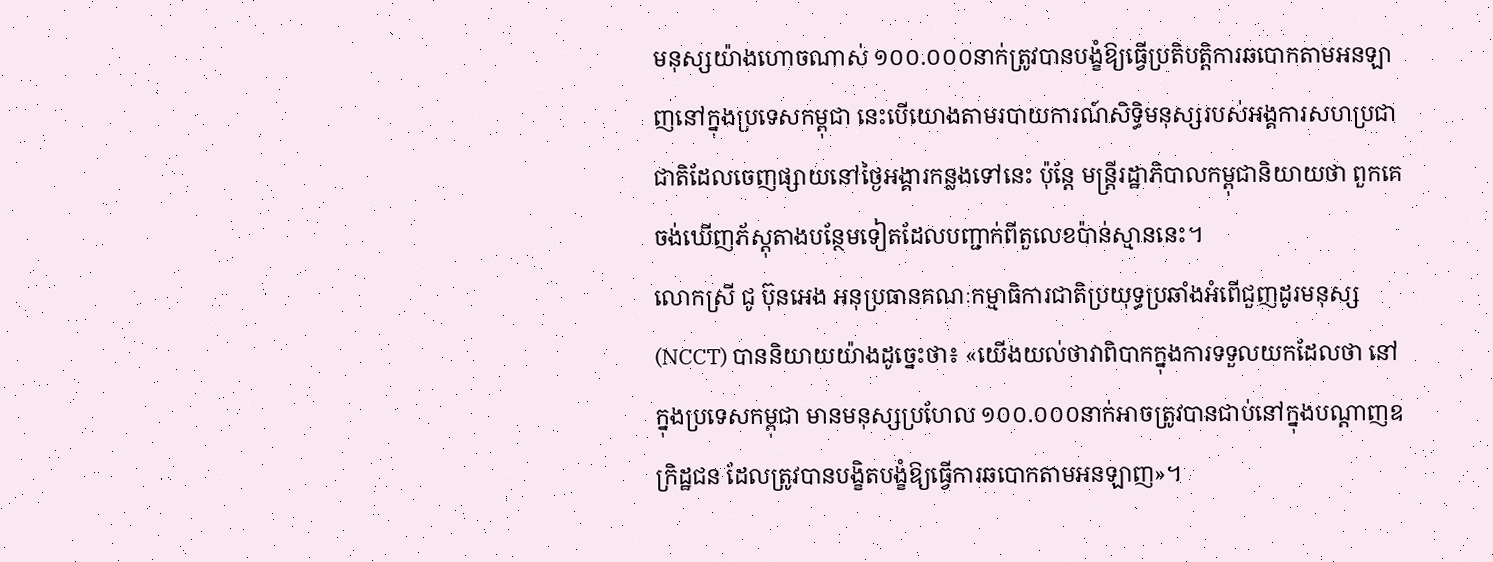មនុស្សយ៉ាងហោចណាស់ ១០០.០០០នាក់ត្រូវបានបង្ខំឱ្យធ្វើប្រតិបត្តិការឆបោកតាមអនឡាញនៅក្នុងប្រទេសកម្ពុជា នេះបើយោងតាមរបាយការណ៍សិទ្ធិមនុស្សរបស់អង្គការសហប្រជាជាតិដែលចេញផ្សាយនៅថ្ងៃអង្គារកន្លងទៅនេះ ប៉ុន្តែ មន្ត្រីរដ្ឋាភិបាលកម្ពុជានិយាយថា ពួកគេចង់ឃើញភ័ស្តុតាងបន្ថែមទៀតដែលបញ្ជាក់ពីតួលេខប៉ាន់ស្មាននេះ។
លោកស្រី ជូ ប៊ុនអេង អនុប្រធានគណៈកម្មាធិការជាតិប្រយុទ្ធប្រឆាំងអំពើជួញដូរមនុស្ស (NCCT) បាននិយាយយ៉ាងដូច្នេះថា៖ «យើងយល់ថាវាពិបាកក្នុងការទទួលយកដែលថា នៅក្នុងប្រទេសកម្ពុជា មានមនុស្សប្រហែល ១០០.០០០នាក់អាចត្រូវបានជាប់នៅក្នុងបណ្ដាញឧក្រិដ្ឋជន ដែលត្រូវបានបង្ខិតបង្ខំឱ្យធ្វើការឆបោកតាមអនឡាញ»។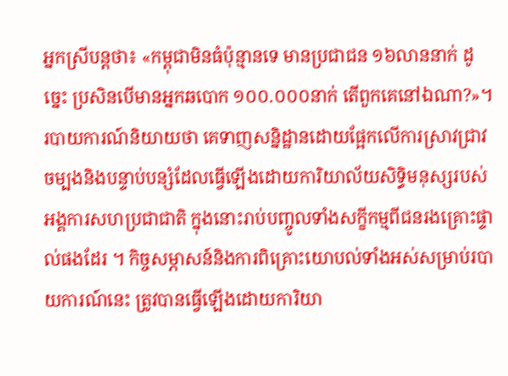អ្នកស្រីបន្តថា៖ «កម្ពុជាមិនធំប៉ុន្មានទេ មានប្រជាជន ១៦លាននាក់ ដូច្នេះ ប្រសិនបើមានអ្នកឆបោក ១០០.០០០នាក់ តើពួកគេនៅឯណា?»។
របាយការណ៍និយាយថា គេទាញសន្និដ្ឋានដោយផ្អែកលើការស្រាវជ្រាវចម្បងនិងបន្ទាប់បន្សំដែលធ្វើឡើងដោយការិយាល័យសិទ្ធិមនុស្សរបស់អង្គការសហប្រជាជាតិ ក្នុងនោះរាប់បញ្ចូលទាំងសក្ខីកម្មពីជនរងគ្រោះផ្ទាល់ផងដែរ ។ កិច្ចសម្ភាសន៍និងការពិគ្រោះយោបល់ទាំងអស់សម្រាប់របាយការណ៍នេះ ត្រូវបានធ្វើឡើងដោយការិយា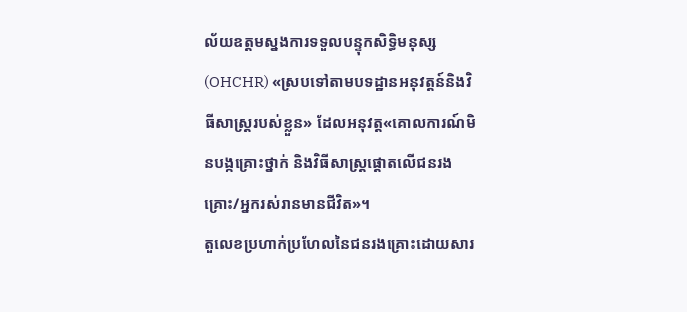ល័យឧត្ដមស្នងការទទួលបន្ទុកសិទ្ធិមនុស្ស (OHCHR) «ស្របទៅតាមបទដ្ឋានអនុវត្តន៍និងវិធីសាស្ត្ររបស់ខ្លួន» ដែលអនុវត្ត«គោលការណ៍មិនបង្កគ្រោះថ្នាក់ និងវិធីសាស្ត្រផ្ដោតលើជនរងគ្រោះ/អ្នករស់រានមានជីវិត»។
តួលេខប្រហាក់ប្រហែលនៃជនរងគ្រោះដោយសារ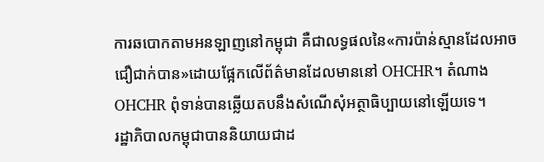ការឆបោកតាមអនឡាញនៅកម្ពុជា គឺជាលទ្ធផលនៃ«ការប៉ាន់ស្មានដែលអាចជឿជាក់បាន»ដោយផ្អែកលើព័ត៌មានដែលមាននៅ OHCHR។ តំណាង OHCHR ពុំទាន់បានឆ្លើយតបនឹងសំណើសុំអត្ថាធិប្បាយនៅឡើយទេ។
រដ្ឋាភិបាលកម្ពុជាបាននិយាយជាដ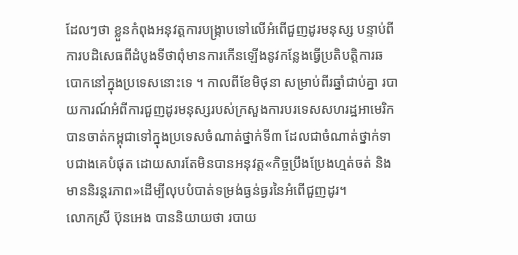ដែលៗថា ខ្លួនកំពុងអនុវត្តការបង្ក្រាបទៅលើអំពើជួញដូរមនុស្ស បន្ទាប់ពីការបដិសេធពីដំបូងទីថាពុំមានការកើនឡើងនូវកន្លែងធ្វើប្រតិបត្តិការឆបោកនៅក្នុងប្រទេសនោះទេ ។ កាលពីខែមិថុនា សម្រាប់ពីរឆ្នាំជាប់គ្នា របាយការណ៍អំពីការជួញដូរមនុស្សរបស់ក្រសួងការបរទេសសហរដ្ឋអាមេរិក បានចាត់កម្ពុជាទៅក្នុងប្រទេសចំណាត់ថ្នាក់ទី៣ ដែលជាចំណាត់ថ្នាក់ទាបជាងគេបំផុត ដោយសារតែមិនបានអនុវត្ត«កិច្ចប្រឹងប្រែងហ្មត់ចត់ និងមាននិរន្តរភាព»ដើម្បីលុបបំបាត់ទម្រង់ធ្ងន់ធ្ងរនៃអំពើជួញដូរ។
លោកស្រី ប៊ុនអេង បាននិយាយថា របាយ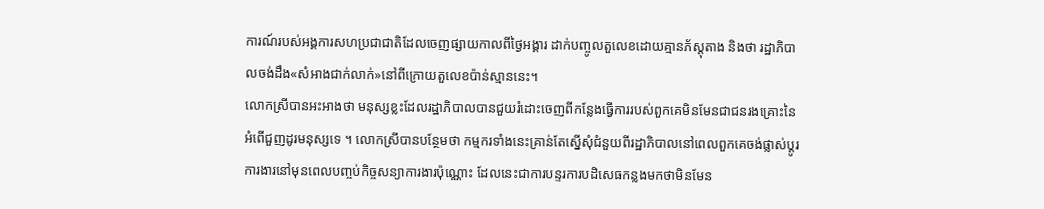ការណ៍របស់អង្គការសហប្រជាជាតិដែលចេញផ្សាយកាលពីថ្ងៃអង្គារ ដាក់បញ្ចូលតួលេខដោយគ្មានភ័ស្តុតាង និងថា រដ្ឋាភិបាលចង់ដឹង«សំអាងជាក់លាក់»នៅពីក្រោយតួលេខប៉ាន់ស្មាននេះ។
លោកស្រីបានអះអាងថា មនុស្សខ្លះដែលរដ្ឋាភិបាលបានជួយរំដោះចេញពីកន្លែងធ្វើការរបស់ពួកគេមិនមែនជាជនរងគ្រោះនៃអំពើជួញដូរមនុស្សទេ ។ លោកស្រីបានបន្ថែមថា កម្មករទាំងនេះគ្រាន់តែស្នើសុំជំនួយពីរដ្ឋាភិបាលនៅពេលពួកគេចង់ផ្លាស់ប្ដូរការងារនៅមុនពេលបញ្ចប់កិច្ចសន្យាការងារប៉ុណ្ណោះ ដែលនេះជាការបន្ទរការបដិសេធកន្លងមកថាមិនមែន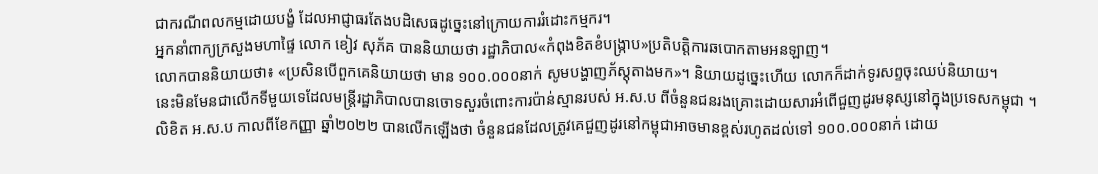ជាករណីពលកម្មដោយបង្ខំ ដែលអាជ្ញាធរតែងបដិសេធដូច្នេះនៅក្រោយការរំដោះកម្មករ។
អ្នកនាំពាក្យក្រសួងមហាផ្ទៃ លោក ខៀវ សុភ័គ បាននិយាយថា រដ្ឋាភិបាល«កំពុងខិតខំបង្ក្រាប»ប្រតិបត្តិការឆបោកតាមអនឡាញ។
លោកបាននិយាយថា៖ «ប្រសិនបើពួកគេនិយាយថា មាន ១០០.០០០នាក់ សូមបង្ហាញភ័ស្តុតាងមក»។ និយាយដូច្នេះហើយ លោកក៏ដាក់ទូរសព្ទចុះឈប់និយាយ។
នេះមិនមែនជាលើកទីមួយទេដែលមន្ត្រីរដ្ឋាភិបាលបានចោទសួរចំពោះការប៉ាន់ស្មានរបស់ អ.ស.ប ពីចំនួនជនរងគ្រោះដោយសារអំពើជួញដូរមនុស្សនៅក្នុងប្រទេសកម្ពុជា ។
លិខិត អ.ស.ប កាលពីខែកញ្ញា ឆ្នាំ២០២២ បានលើកឡើងថា ចំនួនជនដែលត្រូវគេជួញដូរនៅកម្ពុជាអាចមានខ្ពស់រហូតដល់ទៅ ១០០.០០០នាក់ ដោយ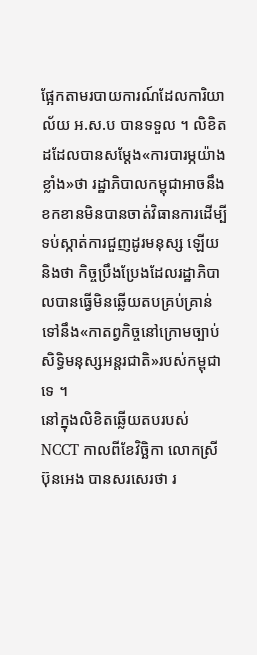ផ្អែកតាមរបាយការណ៍ដែលការិយាល័យ អ.ស.ប បានទទួល ។ លិខិតដដែលបានសម្ដែង«ការបារម្ភយ៉ាងខ្លាំង»ថា រដ្ឋាភិបាលកម្ពុជាអាចនឹងខកខានមិនបានចាត់វិធានការដើម្បីទប់ស្កាត់ការជួញដូរមនុស្ស ឡើយ និងថា កិច្ចប្រឹងប្រែងដែលរដ្ឋាភិបាលបានធ្វើមិនឆ្លើយតបគ្រប់គ្រាន់ទៅនឹង«កាតព្វកិច្ចនៅក្រោមច្បាប់សិទ្ធិមនុស្សអន្តរជាតិ»របស់កម្ពុជាទេ ។
នៅក្នុងលិខិតឆ្លើយតបរបស់ NCCT កាលពីខែវិច្ឆិកា លោកស្រី ប៊ុនអេង បានសរសេរថា រ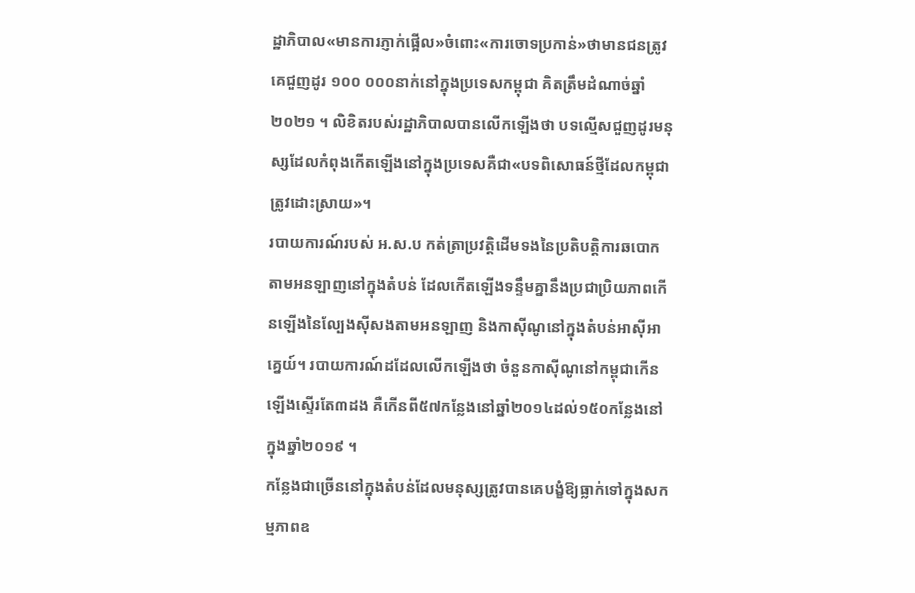ដ្ឋាភិបាល«មានការភ្ញាក់ផ្អើល»ចំពោះ«ការចោទប្រកាន់»ថាមានជនត្រូវគេជួញដូរ ១០០ ០០០នាក់នៅក្នុងប្រទេសកម្ពុជា គិតត្រឹមដំណាច់ឆ្នាំ២០២១ ។ លិខិតរបស់រដ្ឋាភិបាលបានលើកឡើងថា បទល្មើសជួញដូរមនុស្សដែលកំពុងកើតឡើងនៅក្នុងប្រទេសគឺជា«បទពិសោធន៍ថ្មីដែលកម្ពុជាត្រូវដោះស្រាយ»។
របាយការណ៍របស់ អ.ស.ប កត់ត្រាប្រវត្តិដើមទងនៃប្រតិបត្តិការឆបោកតាមអនឡាញនៅក្នុងតំបន់ ដែលកើតឡើងទន្ទឹមគ្នានឹងប្រជាប្រិយភាពកើនឡើងនៃល្បែងស៊ីសងតាមអនឡាញ និងកាស៊ីណូនៅក្នុងតំបន់អាស៊ីអាគ្នេយ៍។ របាយការណ៍ដដែលលើកឡើងថា ចំនួនកាស៊ីណូនៅកម្ពុជាកើនឡើងស្ទើរតែ៣ដង គឺកើនពី៥៧កន្លែងនៅឆ្នាំ២០១៤ដល់១៥០កន្លែងនៅក្នុងឆ្នាំ២០១៩ ។
កន្លែងជាច្រើននៅក្នុងតំបន់ដែលមនុស្សត្រូវបានគេបង្ខំឱ្យធ្លាក់ទៅក្នុងសកម្មភាពឧ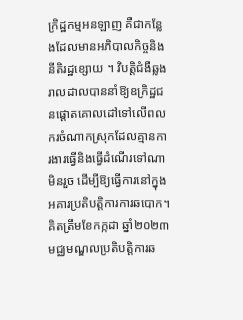ក្រិដ្ឋកម្មអនឡាញ គឺជាកន្លែងដែលមានអភិបាលកិច្ចនិងនីតិរដ្ឋខ្សោយ ។ វិបត្តិជំងឺឆ្លងរាលដាលបាននាំឱ្យឧក្រិដ្ឋជនផ្ដោតគោលដៅទៅលើពលករចំណាកស្រុកដែលគ្មានការងារធ្វើនិងធ្វើដំណើរទៅណាមិនរួច ដើម្បីឱ្យធ្វើការនៅក្នុងអគារប្រតិបត្តិការការឆបោក។
គិតត្រឹមខែកក្កដា ឆ្នាំ២០២៣ មជ្ឈមណ្ឌលប្រតិបត្តិការឆ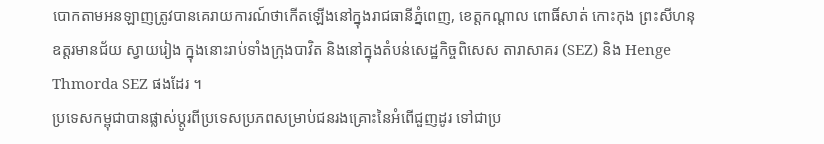បោកតាមអនឡាញត្រូវបានគេរាយការណ៍ថាកើតឡើងនៅក្នុងរាជធានីភ្នំពេញ, ខេត្តកណ្ដាល ពោធិ៍សាត់ កោះកុង ព្រះសីហនុ ឧត្ដរមានជ័យ ស្វាយរៀង ក្នុងនោះរាប់ទាំងក្រុងបាវិត និងនៅក្នុងតំបន់សេដ្ឋកិច្ចពិសេស តារាសាគរ (SEZ) និង Henge Thmorda SEZ ផងដែរ ។
ប្រទេសកម្ពុជាបានផ្លាស់ប្ដូរពីប្រទេសប្រភពសម្រាប់ជនរងគ្រោះនៃអំពើជួញដូរ ទៅជាប្រ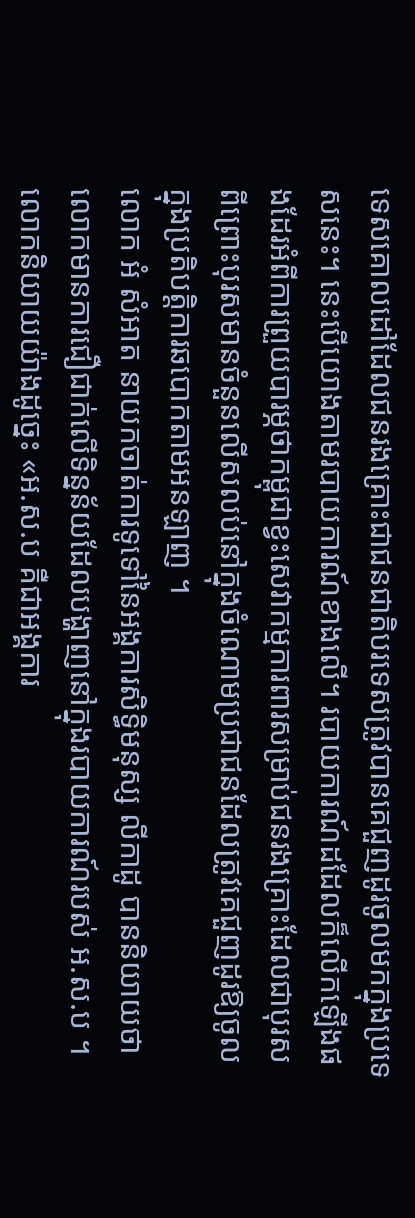ទេសគោលដៅដែលជនរងគ្រោះជាជនជាតិបរទេសត្រូវបានគេជួញដូរចូលមកក្នុងប្រទេសនេះ។ នេះបើយោងតាមរបាយការណ៍ខាងលើ។ របាយការណ៍ដដែលក៏លើកឡើងផងដែរអំពីការព្រួយបារម្ភថាកម្ពុជាខ្វះសេវាកម្មការពារសម្រាប់ជនរងគ្រោះដែលជាបុរស ពីព្រោះបុរសមានចំនួនលើសលប់នៅក្នុងចំណោមប្រជាជនដែលត្រូវគេជួញដូរឱ្យចូលក្នុងប្រតិបត្តិការឆបោកតាមអនឡាញ ។
លោក អំ សំអាត នាយកចាត់ការទូទៅនៃអង្គការសិទ្ធិមនុស្ស លីកាដូ បាននិយាយថា លោកមានការជឿជាក់លើទិន្នន័យដែលបង្ហាញនៅក្នុងរបាយការណ៍របស់ អ.ស.ប ។
លោកនិយាយយ៉ាងដូច្នេះ «អ.ស.ប គឺជាអង្គការ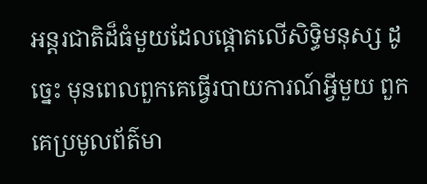អន្តរជាតិដ៏ធំមួយដែលផ្ដោតលើសិទ្ធិមនុស្ស ដូច្នេះ មុនពេលពួកគេធ្វើរបាយការណ៍អ្វីមួយ ពួកគេប្រមូលព័ត៌មា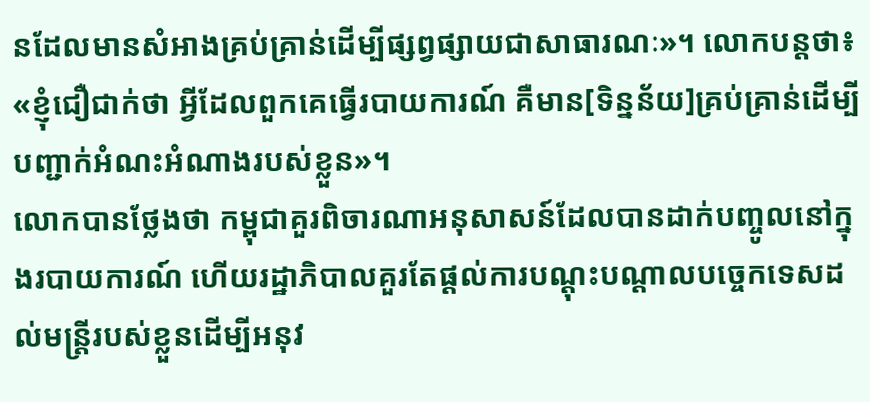នដែលមានសំអាងគ្រប់គ្រាន់ដើម្បីផ្សព្វផ្សាយជាសាធារណៈ»។ លោកបន្តថា៖ «ខ្ញុំជឿជាក់ថា អ្វីដែលពួកគេធ្វើរបាយការណ៍ គឺមាន[ទិន្នន័យ]គ្រប់គ្រាន់ដើម្បីបញ្ជាក់អំណះអំណាងរបស់ខ្លួន»។
លោកបានថ្លែងថា កម្ពុជាគួរពិចារណាអនុសាសន៍ដែលបានដាក់បញ្ចូលនៅក្នុងរបាយការណ៍ ហើយរដ្ឋាភិបាលគួរតែផ្ដល់ការបណ្ដុះបណ្ដាលបច្ចេកទេសដល់មន្ត្រីរបស់ខ្លួនដើម្បីអនុវ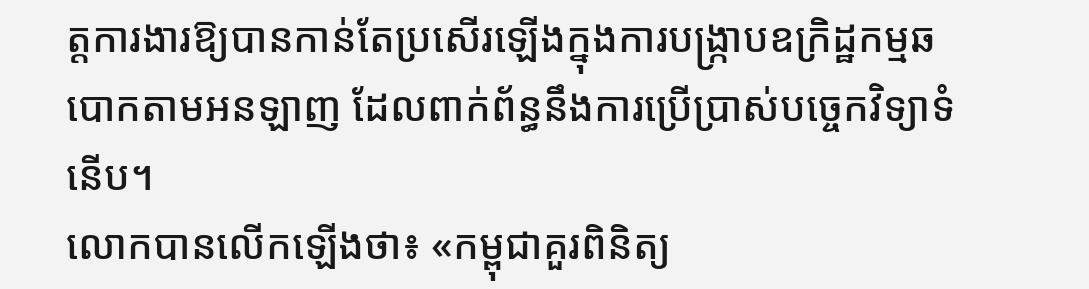ត្តការងារឱ្យបានកាន់តែប្រសើរឡើងក្នុងការបង្ក្រាបឧក្រិដ្ឋកម្មឆបោកតាមអនឡាញ ដែលពាក់ព័ន្ធនឹងការប្រើប្រាស់បច្ចេកវិទ្យាទំនើប។
លោកបានលើកឡើងថា៖ «កម្ពុជាគួរពិនិត្យ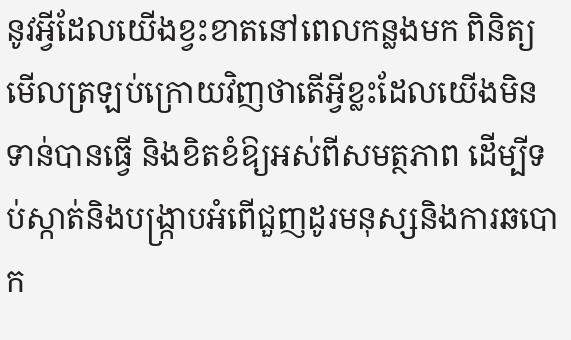នូវអ្វីដែលយើងខ្វះខាតនៅពេលកន្លងមក ពិនិត្យមើលត្រឡប់ក្រោយវិញថាតើអ្វីខ្លះដែលយើងមិនទាន់បានធ្វើ និងខិតខំឱ្យអស់ពីសមត្ថភាព ដើម្បីទប់ស្កាត់និងបង្ក្រាបអំពើជួញដូរមនុស្សនិងការឆបោក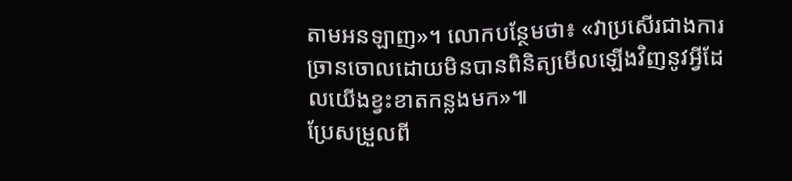តាមអនឡាញ»។ លោកបន្ថែមថា៖ «វាប្រសើរជាងការច្រានចោលដោយមិនបានពិនិត្យមើលឡើងវិញនូវអ្វីដែលយើងខ្វះខាតកន្លងមក»៕
ប្រែសម្រួលពី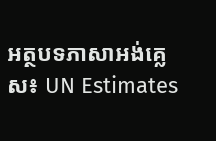អត្ថបទភាសាអង់គ្លេស៖ UN Estimates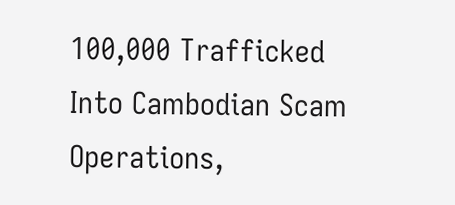100,000 Trafficked Into Cambodian Scam Operations,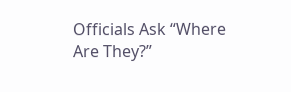Officials Ask “Where Are They?”